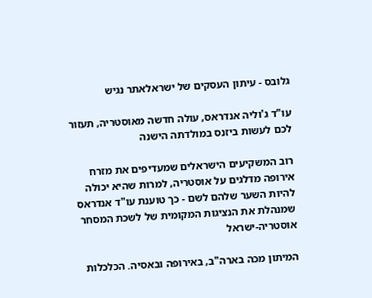גלובס - עיתון העסקים של ישראלאתר נגיש

עו"ד ג'וליה אנדראס, עולה חדשה מאוסטריה, תעזור לכם לעשות ביזנס במולדתה הישנה

רוב המשקיעים הישראלים שמעדיפים את מזרח אירופה מדלגים על אוסטריה, למרות שהיא יכולה להיות השער שלהם לשם - כך טוענת עו"ד אנדראס שמנהלת את הנציגות המקומית של לשכת המסחר אוסטריה-ישראל

המיתון מכה בארה"ב, באירופה ובאסיה. הכלכלות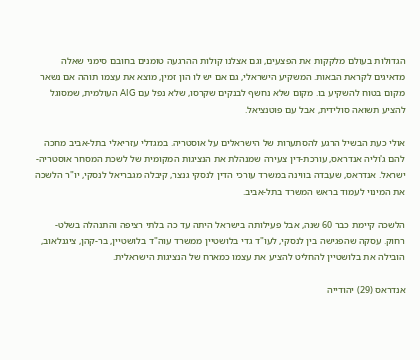הגדולות בעולם מלקקות את הפצעים, וגם אצלנו קולות ההרגעה טומנים בחובם סימני שאלה מדאיגים לקראת הבאות. המשקיע הישראלי, גם אם יש לו הון זמין, מוצא את עצמו תוהה אם נשאר מקום בטוח להשקיע בו. מקום שלא נחשף לבנקים שקרסו, שלא נפל עם AIG העולמית, שמסוגל להציע תשואה סולידית, אבל עם פוטנציאל.

אולי כעת הבשיל הרגע להסתערות של הישראלים על אוסטריה. במגדלי עזריאלי בתל-אביב מחכה להם ג'וליה אנדראס, עורכת-דין צעירה שמנהלת את הנציגות המקומית של לשכת המסחר אוסטריה-ישראל. אנדראס, שעבדה בווינה במשרד עורכי הדין לנסקי גנצר, קיבלה מגבריאל לנסקי, יו"ר הלשכה את המינוי לעמוד בראש המשרד בתל-אביב.

הלשכה קיימת כבר 60 שנה, אבל פעילותה בישראל היתה עד כה בלתי רציפה והתנהלה בשלט-רחוק. עסקה שהפגישה בין לנסקי, לעו"ד גדי בלושטיין ממשרד עוה"ד בלושטיין, בר-קהן, ציגנלאוב, הובילה את בלושטיין להחליט להציע את עצמו כמארח של הנציגות הישראלית.

אנדראס (29) יהודייה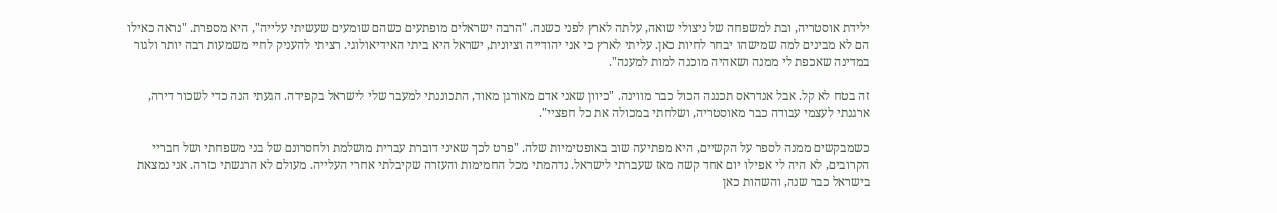ילידת אוסטריה, ובת למשפחה של ניצולי שואה, עלתה לארץ לפני כשנה. "הרבה ישראלים מופתעים כשהם שומעים שעשיתי עלייה", היא מספרת. "נראה כאילו הם לא מבינים למה שמישהו יבחר לחיות כאן. עליתי לארץ כי אני יהודייה וציונית, ישראל היא ביתי האידיאולוגי. רציתי להעניק לחיי משמעות רבה יותר ולגור במדינה שאכפת לי ממנה ושאהיה מוכנה למות למענה".

זה בטח לא קל. אבל אנדראס תכננה הכול כבר מווינה. "כיוון שאני אדם מאורגן מאוד, התכוננתי למעבר שלי לישראל בקפידה. הגעתי הנה כדי לשכור דירה, ארגנתי לעצמי עבודה כבר מאוסטריה, ושלחתי במכולה את כל חפציי".

כשמבקשים ממנה לספר על הקשיים, היא מפתיעה שוב באופטימיות שלה. "פרט לכך שאיני דוברת עברית מושלמת ולחסרונם של בני משפחתי ושל חבריי הקרובים, לא היה לי אפילו יום אחד קשה מאז שעברתי לישראל. נדהמתי מכל החמימות והעזרה שקיבלתי אחרי העלייה. מעולם לא הרגשתי כזרה. אני נמצאת בישראל כבר שנה, והשהות כאן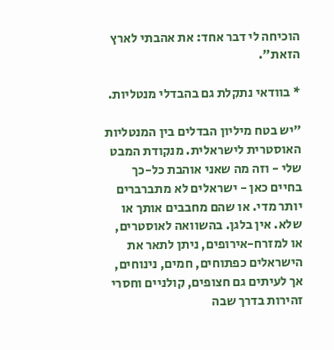הוכיחה לי דבר אחד: את אהבתי לארץ הזאת".

* בוודאי נתקלת גם בהבדלי מנטליות.

"יש בטח מיליון הבדלים בין המנטליות האוסטרית לישראלית. מנקודת המבט שלי - וזה מה שאני אוהבת כל-כך בחיים כאן - ישראלים לא מתברברים יותר מדי. או שהם מחבבים אותך או שלא. אין בלגן. בהשוואה לאוסטרים, או למזרח-אירופים, ניתן לתאר את הישראלים כפתוחים, חמים, נינוחים, אך לעיתים גם חצופים, קולניים וחסרי זהירות בדרך שבה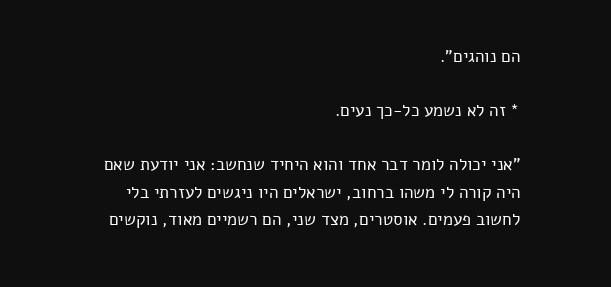הם נוהגים".

* זה לא נשמע כל-כך נעים.

"אני יכולה לומר דבר אחד והוא היחיד שנחשב: אני יודעת שאם היה קורה לי משהו ברחוב, ישראלים היו ניגשים לעזרתי בלי לחשוב פעמים. אוסטרים, מצד שני, הם רשמיים מאוד, נוקשים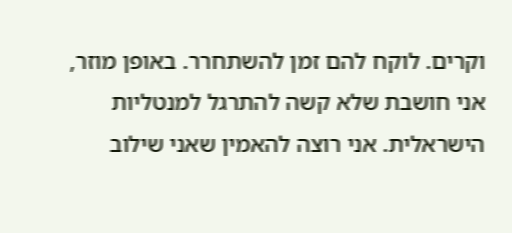וקרים. לוקח להם זמן להשתחרר. באופן מוזר, אני חושבת שלא קשה להתרגל למנטליות הישראלית. אני רוצה להאמין שאני שילוב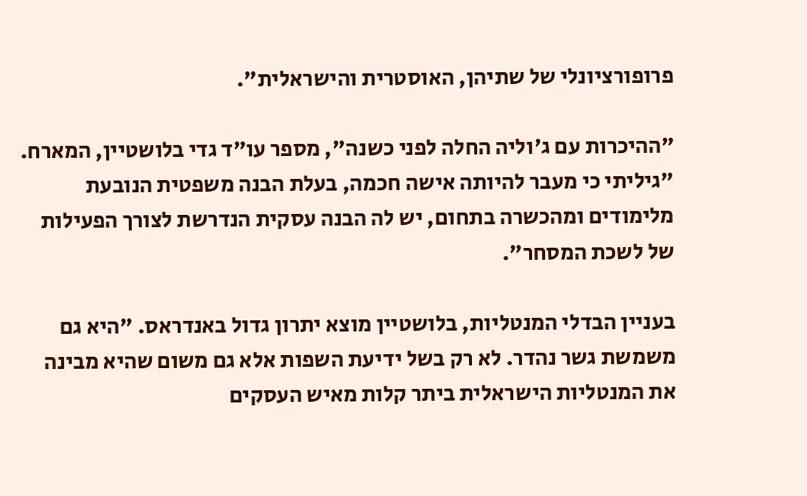פרופורציונלי של שתיהן, האוסטרית והישראלית".

"ההיכרות עם ג'וליה החלה לפני כשנה", מספר עו"ד גדי בלושטיין, המארח. "גיליתי כי מעבר להיותה אישה חכמה, בעלת הבנה משפטית הנובעת מלימודים ומהכשרה בתחום, יש לה הבנה עסקית הנדרשת לצורך הפעילות של לשכת המסחר".

בעניין הבדלי המנטליות, בלושטיין מוצא יתרון גדול באנדראס. "היא גם משמשת גשר נהדר. לא רק בשל ידיעת השפות אלא גם משום שהיא מבינה את המנטליות הישראלית ביתר קלות מאיש העסקים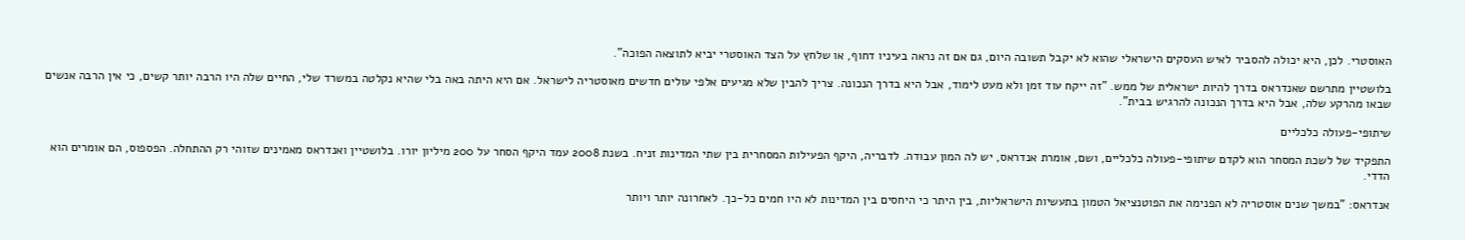האוסטרי. לכן, היא יכולה להסביר לאיש העסקים הישראלי שהוא לא יקבל תשובה היום, גם אם זה נראה בעיניו דחוף, או שלחץ על הצד האוסטרי יביא לתוצאה הפוכה".

בלושטיין מתרשם שאנדראס בדרך להיות ישראלית של ממש. "זה ייקח עוד זמן ולא מעט לימוד, אבל היא בדרך הנכונה. צריך להבין שלא מגיעים אלפי עולים חדשים מאוסטריה לישראל. אם היא היתה באה בלי שהיא נקלטה במשרד שלי, החיים שלה היו הרבה יותר קשים, כי אין הרבה אנשים שבאו מהרקע שלה, אבל היא בדרך הנכונה להרגיש בבית".

שיתופי-פעולה כלכליים

התפקיד של לשכת המסחר הוא לקדם שיתופי-פעולה כלכליים, ושם, אומרת אנדראס, יש לה המון עבודה. לדבריה, היקף הפעילות המסחרית בין שתי המדינות זניח. בשנת 2008 עמד היקף הסחר על 200 מיליון יורו. בלושטיין ואנדראס מאמינים שזוהי רק ההתחלה. הפספוס, הם אומרים הוא הדדי.

אנדראס: "במשך שנים אוסטריה לא הפנימה את הפוטנציאל הטמון בתעשיות הישראליות, בין היתר כי היחסים בין המדינות לא היו חמים כל-כך. לאחרונה יותר ויותר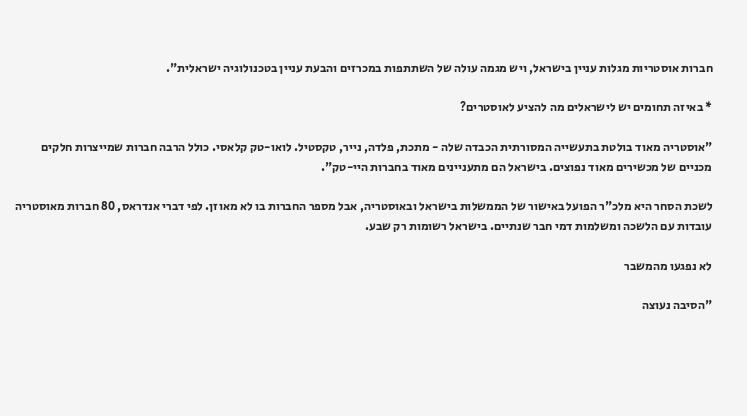חברות אוסטריות מגלות עניין בישראל, ויש מגמה עולה של השתתפות במכרזים והבעת עניין בטכנולוגיה ישראלית".

* באיזה תחומים יש לישראלים מה להציע לאוסטרים?

"אוסטריה מאוד בולטת בתעשייה המסורתית הכבדה שלה - מתכת, פלדה, נייר, טקסטיל. לואו-טק קלאסי. כולל הרבה חברות שמייצרות חלקים מכניים של מכשירים מאוד נפוצים. בישראל הם מתעניינים מאוד בחברות היי-טק".

לשכת הסחר היא מלכ"ר הפועל באישור של הממשלות בישראל ובאוסטריה, אבל מספר החברות בו לא מאוזן. לפי דברי אנדראס, 80 חברות מאוסטריה עובדות עם הלשכה ומשלמות דמי חבר שנתיים. בישראל רשומות רק שבע.

לא נפגעו מהמשבר

"הסיבה נעוצה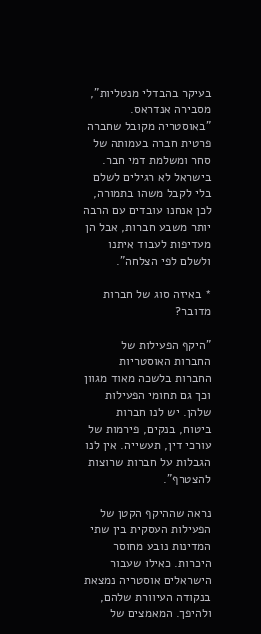בעיקר בהבדלי מנטליות", מסבירה אנדראס. "באוסטריה מקובל שחברה פרטית חברה בעמותה של סחר ומשלמת דמי חבר. בישראל לא רגילים לשלם בלי לקבל משהו בתמורה, לכן אנחנו עובדים עם הרבה יותר משבע חברות, אבל הן מעדיפות לעבוד איתנו ולשלם לפי הצלחה".

* באיזה סוג של חברות מדובר?

"היקף הפעילות של החברות האוסטריות החברות בלשכה מאוד מגוון וכך גם תחומי הפעילות שלהן. יש לנו חברות ביטוח, בנקים, פירמות של עורכי דין, תעשייה. אין לנו הגבלות על חברות שרוצות להצטרף".

נראה שההיקף הקטן של הפעילות העסקית בין שתי המדינות נובע מחוסר היכרות. כאילו שעבור הישראלים אוסטריה נמצאת בנקודה העיוורת שלהם, ולהיפך. המאמצים של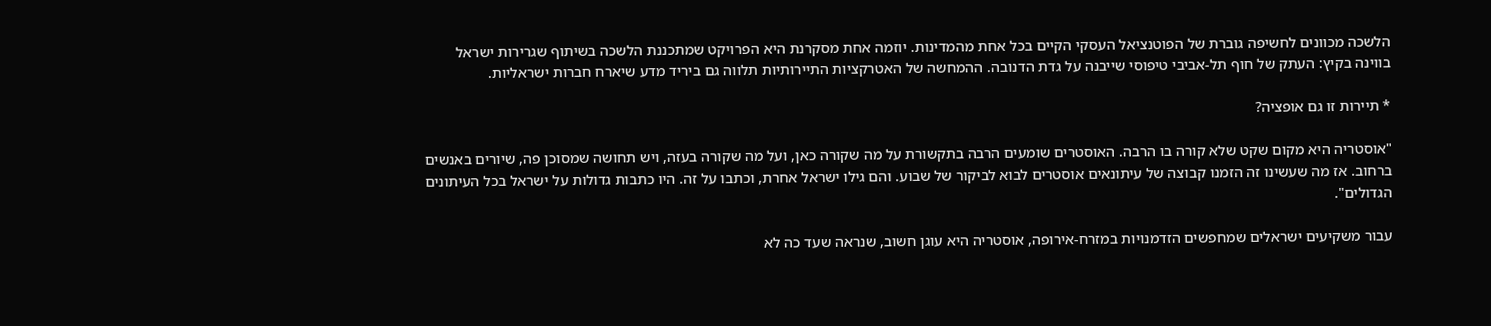הלשכה מכוונים לחשיפה גוברת של הפוטנציאל העסקי הקיים בכל אחת מהמדינות. יוזמה אחת מסקרנת היא הפרויקט שמתכננת הלשכה בשיתוף שגרירות ישראל בווינה בקיץ: העתק של חוף תל-אביבי טיפוסי שייבנה על גדת הדנובה. ההמחשה של האטרקציות התיירותיות תלווה גם ביריד מדע שיארח חברות ישראליות.

* תיירות זו גם אופציה?

"אוסטריה היא מקום שקט שלא קורה בו הרבה. האוסטרים שומעים הרבה בתקשורת על מה שקורה כאן, ועל מה שקורה בעזה, ויש תחושה שמסוכן פה, שיורים באנשים ברחוב. אז מה שעשינו זה הזמנו קבוצה של עיתונאים אוסטרים לבוא לביקור של שבוע. והם גילו ישראל אחרת, וכתבו על זה. היו כתבות גדולות על ישראל בכל העיתונים הגדולים".

עבור משקיעים ישראלים שמחפשים הזדמנויות במזרח-אירופה, אוסטריה היא עוגן חשוב, שנראה שעד כה לא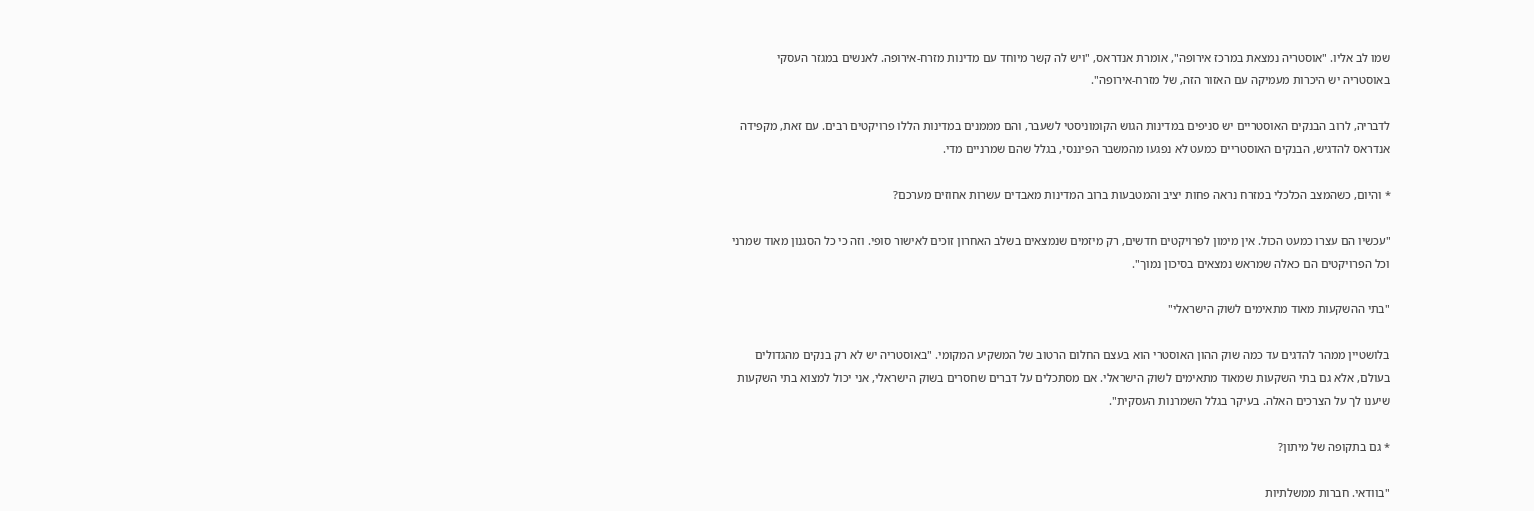שמו לב אליו. "אוסטריה נמצאת במרכז אירופה", אומרת אנדראס, "ויש לה קשר מיוחד עם מדינות מזרח-אירופה. לאנשים במגזר העסקי באוסטריה יש היכרות מעמיקה עם האזור הזה, של מזרח-אירופה".

לדבריה, לרוב הבנקים האוסטריים יש סניפים במדינות הגוש הקומוניסטי לשעבר, והם מממנים במדינות הללו פרויקטים רבים. עם זאת, מקפידה אנדראס להדגיש, הבנקים האוסטריים כמעט לא נפגעו מהמשבר הפיננסי, בגלל שהם שמרניים מדי.

* והיום, כשהמצב הכלכלי במזרח נראה פחות יציב והמטבעות ברוב המדינות מאבדים עשרות אחוזים מערכם?

"עכשיו הם עצרו כמעט הכול. אין מימון לפרויקטים חדשים, רק מיזמים שנמצאים בשלב האחרון זוכים לאישור סופי. וזה כי כל הסגנון מאוד שמרני וכל הפרויקטים הם כאלה שמראש נמצאים בסיכון נמוך".

"בתי ההשקעות מאוד מתאימים לשוק הישראלי"

בלושטיין ממהר להדגים עד כמה שוק ההון האוסטרי הוא בעצם החלום הרטוב של המשקיע המקומי. "באוסטריה יש לא רק בנקים מהגדולים בעולם, אלא גם בתי השקעות שמאוד מתאימים לשוק הישראלי. אם מסתכלים על דברים שחסרים בשוק הישראלי, אני יכול למצוא בתי השקעות שיענו לך על הצרכים האלה. בעיקר בגלל השמרנות העסקית".

* גם בתקופה של מיתון?

"בוודאי. חברות ממשלתיות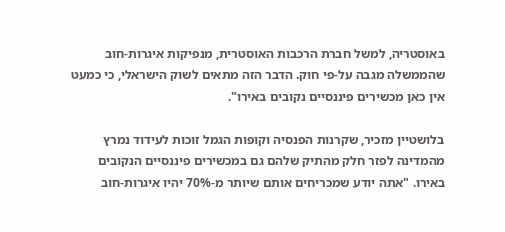באוסטריה, למשל חברת הרכבות האוסטרית, מנפיקות איגרות-חוב שהממשלה מגבה על-פי חוק. הדבר הזה מתאים לשוק הישראלי, כי כמעט אין כאן מכשירים פיננסיים נקובים באירו".

בלושטיין מזכיר, שקרנות הפנסיה וקופות הגמל זוכות לעידוד נמרץ מהמדינה לפזר חלק מהתיק שלהם גם במכשירים פיננסיים הנקובים באירו. "אתה יודע שמכריחים אותם שיותר מ-70% יהיו איגרות-חוב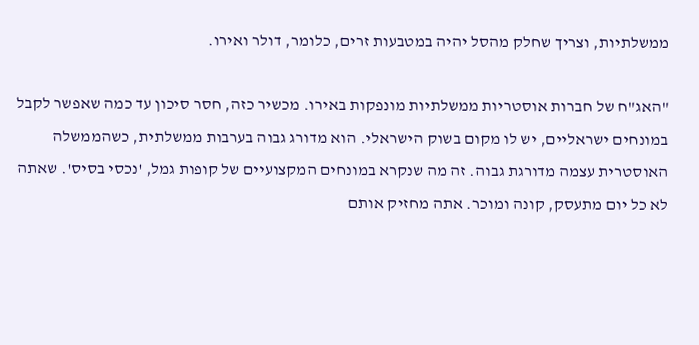ממשלתיות, וצריך שחלק מהסל יהיה במטבעות זרים, כלומר, דולר ואירו.

"האג"ח של חברות אוסטריות ממשלתיות מונפקות באירו. מכשיר כזה, חסר סיכון עד כמה שאפשר לקבל במונחים ישראליים, יש לו מקום בשוק הישראלי. הוא מדורג גבוה בערבות ממשלתית, כשהממשלה האוסטרית עצמה מדורגת גבוה. זה מה שנקרא במונחים המקצועיים של קופות גמל, 'נכסי בסיס'. שאתה לא כל יום מתעסק, קונה ומוכר. אתה מחזיק אותם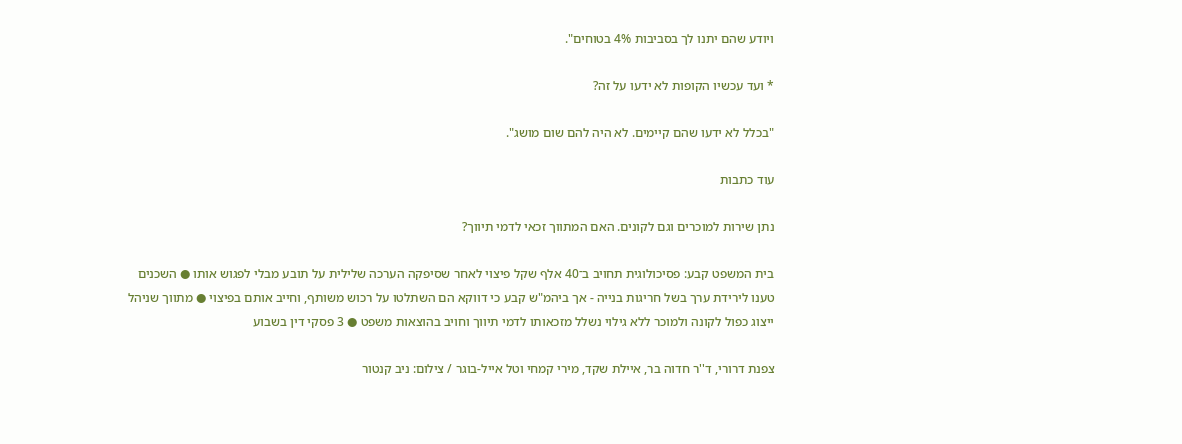ויודע שהם יתנו לך בסביבות 4% בטוחים".

* ועד עכשיו הקופות לא ידעו על זה?

"בכלל לא ידעו שהם קיימים. לא היה להם שום מושג".

עוד כתבות

נתן שירות למוכרים וגם לקונים. האם המתווך זכאי לדמי תיווך?

בית המשפט קבע: פסיכולוגית תחויב ב־40 אלף שקל פיצוי לאחר שסיפקה הערכה שלילית על תובע מבלי לפגוש אותו ● השכנים טענו לירידת ערך בשל חריגות בנייה - אך ביהמ"ש קבע כי דווקא הם השתלטו על רכוש משותף, וחייב אותם בפיצוי ● מתווך שניהל ייצוג כפול לקונה ולמוכר ללא גילוי נשלל מזכאותו לדמי תיווך וחויב בהוצאות משפט ● 3 פסקי דין בשבוע

צפנת דרורי, ד''ר חדוה בר, איילת שקד, מירי קמחי וטל אייל-בוגר / צילום: ניב קנטור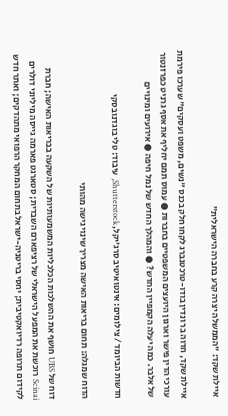איילת שקד: "הממשלה יצרה קרע בחברה הישראלית"

איילת שקד, חדוה בר ונדין בודו-טרכטנברג לקחו חלק בכנס "נשים, משפט ועסקים" שערכו פירמת עורכי הדין פישר וארגון היועצים המשפטיים בחברות ● עמוס תמם יחליף את אסף גרניט כפרזנטור של אלבר. כמה יעלה הקמפיין החדש? ● והמהלך החדש של נמל חיפה ● אירועים ומינויים

חדשות הביומד / צילומים: אינטואיטיב סרג'יקל, Shutterstock, עיבוד: טלי בוגדנובסקי

הדוח שמגלה: תחום בריאות האישה מצריך שינוי גישה מהותי

דוח של UBS חושף את ההשלכות הכלכליות המשמעותיות של השקעה בבריאות האישה; חברת Scinai רוכשת את המפעל הישראלי של רציפארם השבדית; סטארגט פארמה גייסה מיליוני דולרים לקידום תרופה רדיואקטיבית; יחסי בריטניה-ישראל בתחום המחקר הרפואי מתהדקים; ואתר חדש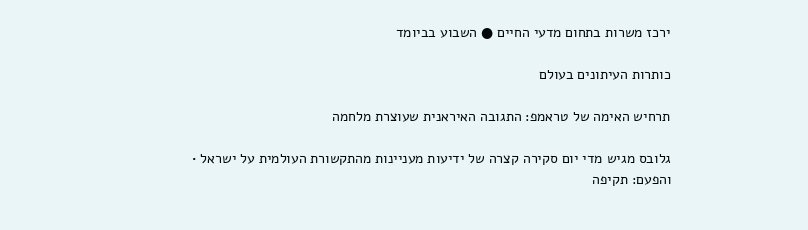ירכז משרות בתחום מדעי החיים ● השבוע בביומד

כותרות העיתונים בעולם

תרחיש האימה של טראמפ: התגובה האיראנית שעוצרת מלחמה

גלובס מגיש מדי יום סקירה קצרה של ידיעות מעניינות מהתקשורת העולמית על ישראל • והפעם: תקיפה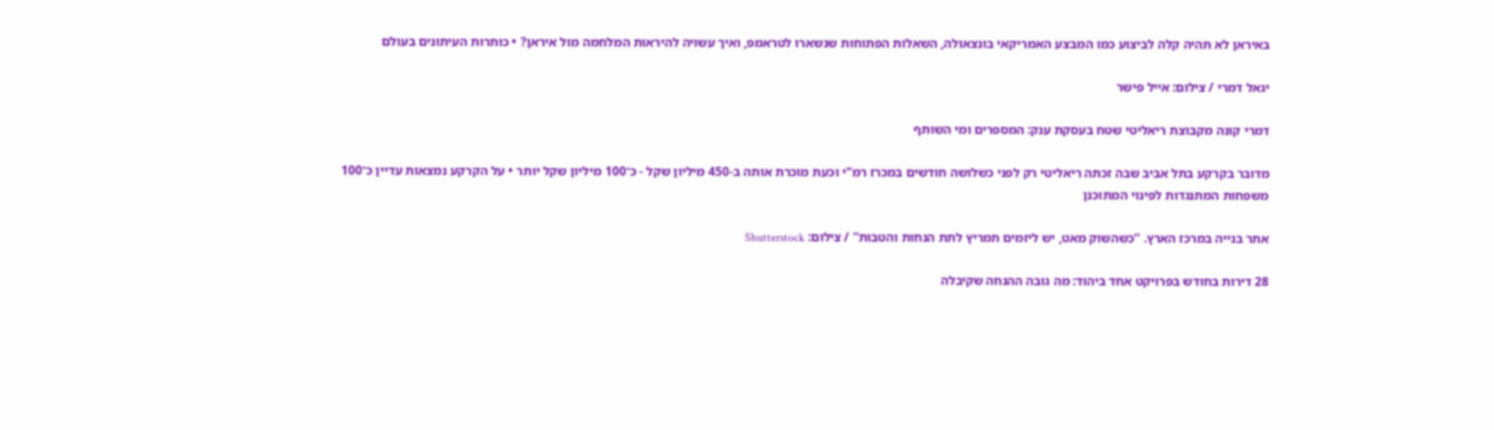באיראן לא תהיה קלה לביצוע כמו המבצע האמריקאי בונצאולה, השאלות הפתוחות שנשארו לטראמפ, ואיך עשויה להיראות המלחמה מול איראן? • כותרות העיתונים בעולם

יגאל דמרי / צילום: אייל פישר

דמרי קונה מקבוצת ריאליטי שטח בעסקת ענק: המספרים ומי השותף

מדובר בקרקע בתל אביב שבה זכתה ריאליטי רק לפני כשלושה חודשים במכרז רמ"י וכעת מוכרת אותה ב-450 מיליון שקל - כ־100 מיליון שקל יותר • על הקרקע נמצאות עדיין כ־100 משפחות המתנגדות לפינוי המתוכנן

אתר בנייה במרכז הארץ. ''כשהשוק מאט, יש ליזמים תמריץ לתת הנחות והטבות'' / צילום: Shutterstock

28 דירות בחודש בפרויקט אחד ביהוד: מה גובה ההנחה שקיבלה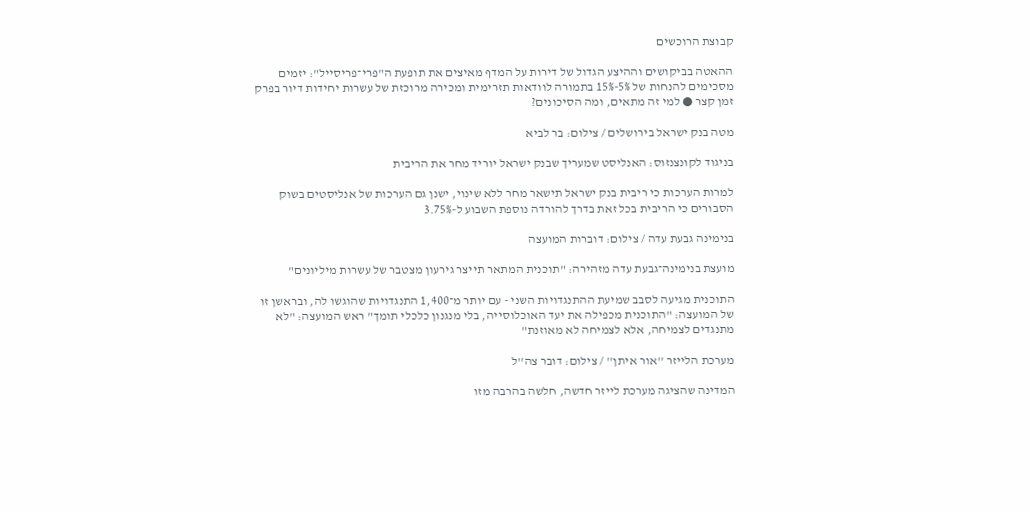קבוצת הרוכשים

ההאטה בביקושים וההיצע הגדול של דירות על המדף מאיצים את תופעת ה"פרי־פריסייל": יזמים מסכימים להנחות של 5%-15% בתמורה לוודאות תזרימית ומכירה מרוכזת של עשרות יחידות דיור בפרק זמן קצר ● למי זה מתאים, ומה הסיכונים?

מטה בנק ישראל בירושלים / צילום: בר לביא

בניגוד לקונצנזוס: האנליסט שמעריך שבנק ישראל יוריד מחר את הריבית

למרות הערכות כי ריבית בנק ישראל תישאר מחר ללא שינוי, ישנן גם הערכות של אנליסטים בשוק הסבורים כי הריבית בכל זאת בדרך להורדה נוספת השבוע ל-3.75%

בנימינה גבעת עדה / צילום: דוברות המועצה

מועצת בנימינה־גבעת עדה מזהירה: "תוכנית המתאר תייצר גירעון מצטבר של עשרות מיליונים"

התוכנית מגיעה לסבב שמיעת ההתנגדויות השני - עם יותר מ־1,400 התנגדויות שהוגשו לה, ובראשן זו של המועצה: "התוכנית מכפילה את יעד האוכלוסייה, בלי מנגנון כלכלי תומך" ראש המועצה: "לא מתנגדים לצמיחה, אלא לצמיחה לא מאוזנת"

מערכת הלייזר ''אור איתן'' / צילום: דובר צה''ל

המדינה שהציגה מערכת לייזר חדשה, חלשה בהרבה מזו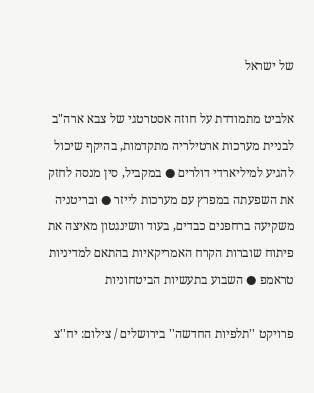של ישראל

אלביט מתמודדת על חוזה אסטרטגי של צבא ארה"ב לבניית מערכות ארטילריה מתקדמות, בהיקף שיכול להגיע למיליארדי דולרים ● במקביל, סין מנסה לחזק את השפעתה במפרץ עם מערכות לייזר ● ובריטניה משקיעה ברחפנים כבדים, בעוד וושינגטון מאיצה את פיתוח שוברות הקרח האמריקאיות בהתאם למדיניות טראמפ ● השבוע בתעשיות הביטחוניות

פרויקט ''תלפיות החדשה'' בירושלים / צילום: יח''צ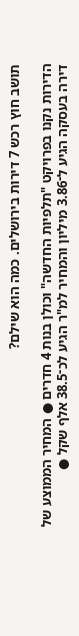תושב חוץ רכש 7 דירות בירושלים. כמה הוא שילם?

הדירות נקנו בפרויקט "תלפיות החדשה" וכולן בנות 4 חדרים ● המחיר הממוצע של דירה בעסקה הגיע ל־3.86 מיליון והמחיר למ"ר הגיע לכ־38.5 אלף שקל ●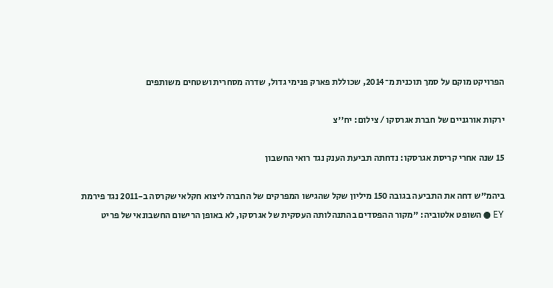הפרויקט מוקם על סמך תוכנית מ־2014, שכוללת פארק פנימי גדול, שדרה מסחרית ושטחים משותפים

ירקות אורגניים של חברת אגרסקו / צילום: יח''צ

15 שנה אחרי קריסת אגרסקו: נדחתה תביעת הענק נגד רואי החשבון

ביהמ"ש דחה את התביעה בגובה 150 מיליון שקל שהגישו המפרקים של החברה ליצוא חקלאי שקרסה ב-2011 נגד פירמת EY ● השופט אלטוביה: "מקור ההפסדים בהתנהלותה העסקית של אגרסקו, לא באופן הרישום החשבונאי של פריט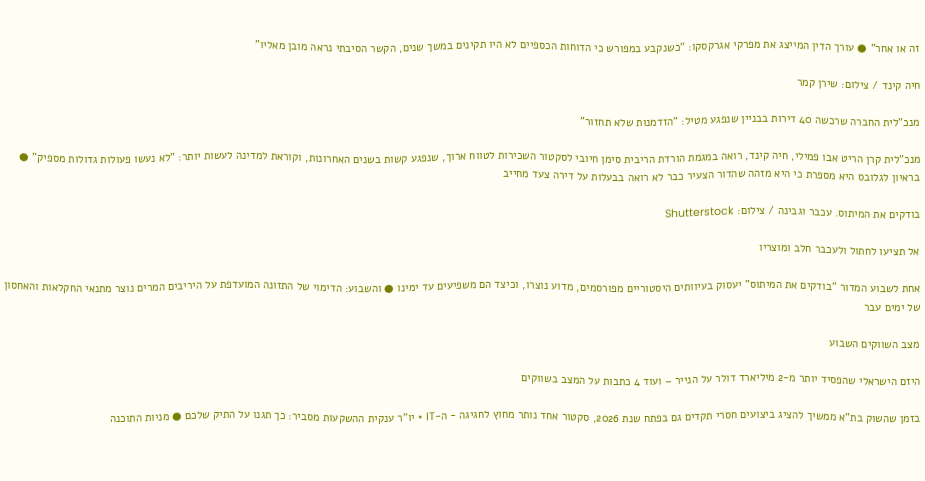זה או אחר" ● עורך הדין המייצג את מפרקי אגרקסקו: "כשנקבע במפורש כי הדוחות הכספיים לא היו תקינים במשך שנים, הקשר הסיבתי נראה מובן מאליו"

חיה קינד / צילום: שירן קמר

מנכ"לית החברה שרכשה 40 דירות בבניין שנפגע מטיל: "הזדמנות שלא תחזור"

מנכ"לית קרן הריט אבו פמילי, חיה קינד, רואה במגמת הורדת הריבית סימן חיובי לסקטור השכירות לטווח ארוך, שנפגע קשות בשנים האחרונות, וקוראת למדינה לעשות יותר: "לא נעשו פעולות גדולות מספיק" ● בראיון לגלובס היא מספרת כי היא מזהה שהדור הצעיר כבר לא רואה בבעלות על דירה צעד מחייב

בודקים את המיתוס. עכבר וגבינה / צילום: Shutterstock

אל תציעו לחתול ולעכבר חלב ומוצריו

אחת לשבוע המדור "בודקים את המיתוס" יעסוק בעיוותים היסטוריים מפורסמים, מדוע נוצרו, וכיצד הם משפיעים עד ימינו ● והשבוע: הדימוי של התזונה המועדפת על היריבים המרים נוצר מתנאי החקלאות והאחסון של ימים עבר

מצב השווקים השבוע

היזם הישראלי שהפסיד יותר מ-2 מיליארד דולר על הנייר – ועוד 4 כתבות על המצב בשווקים

בזמן שהשוק בת"א ממשיך להציג ביצועים חסרי תקדים גם בפתח שנת 2026, סקטור אחד נותר מחוץ לחגיגה - ה-IT • יו"ר ענקית ההשקעות מסביר: כך תגנו על התיק שלכם ● מניות התוכנה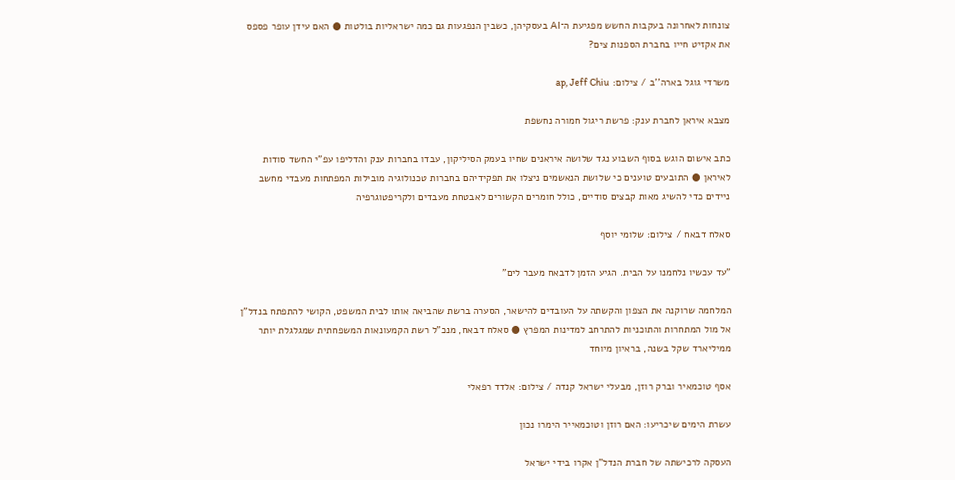צונחות לאחרונה בעקבות החשש מפגיעת ה־AI בעסקיהן, כשבין הנפגעות גם כמה ישראליות בולטות ● האם עידן עופר פספס את אקזיט חייו בחברת הספנות צים?

משרדי גוגל בארה''ב / צילום: ap, Jeff Chiu

מצבא איראן לחברת ענק: פרשת ריגול חמורה נחשפת

כתב אישום הוגש בסוף השבוע נגד שלושה איראנים שחיו בעמק הסיליקון, עבדו בחברות ענק והדליפו עפ"י החשד סודות לאיראן ● התובעים טוענים כי שלושת הנאשמים ניצלו את תפקידיהם בחברות טכנולוגיה מובילות המפתחות מעבדי מחשב ניידים כדי להשיג מאות קבצים סודיים, כולל חומרים הקשורים לאבטחת מעבדים ולקריפטוגרפיה

סאלח דבאח / צילום: שלומי יוסף

"עד עכשיו נלחמנו על הבית. הגיע הזמן לדבאח מעבר לים"

המלחמה שרוקנה את הצפון והקשתה על העובדים להישאר, הסערה ברשת שהביאה אותו לבית המשפט, הקושי להתפתח בנדל"ן אל מול המתחרות והתוכניות להתרחב למדינות המפרץ ● סאלח דבאח, מנכ"ל רשת הקמעונאות המשפחתית שמגלגלת יותר ממיליארד שקל בשנה, בראיון מיוחד

אסף טוכמאיר וברק רוזן, מבעלי ישראל קנדה / צילום: אלדד רפאלי

עשרת הימים שיכריעו: האם רוזן וטוכמאייר הימרו נכון

העסקה לרכישתה של חברת הנדל"ן אקרו בידי ישראל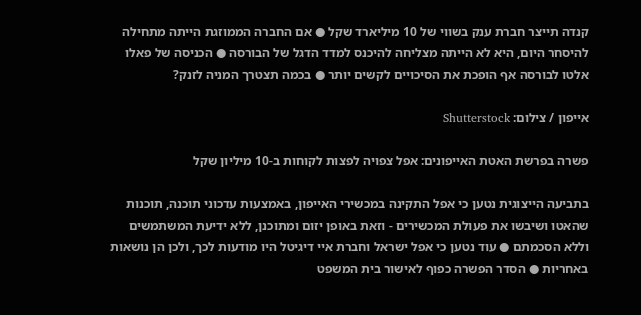קנדה תייצר חברת ענק בשווי של 10 מיליארד שקל ● אם החברה הממוזגת הייתה מתחילה להיסחר היום, היא לא הייתה מצליחה להיכנס למדד הדגל של הבורסה ● הכניסה של פאלו אלטו לבורסה אף הופכת את הסיכויים לקשים יותר ● בכמה תצטרך המניה לזנק?

אייפון / צילום: Shutterstock

פשרה בפרשת האטת האייפונים: אפל צפויה לפצות לקוחות ב-10 מיליון שקל

בתביעה הייצוגית נטען כי אפל התקינה במכשירי האייפון, באמצעות עדכוני תוכנה, תוכנות שהאטו ושיבשו את פעולת המכשירים - וזאת באופן יזום ומתוכנן, ללא ידיעת המשתמשים וללא הסכמתם ● עוד נטען כי אפל ישראל וחברת איי דיגיטל היו מודעות לכך, ולכן הן נושאות באחריות ● הסדר הפשרה כפוף לאישור בית המשפט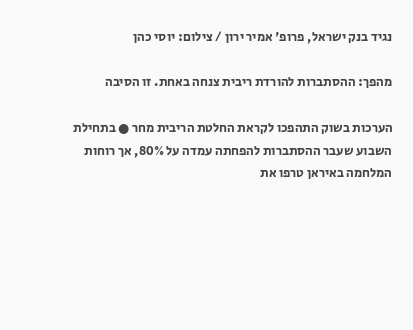נגיד בנק ישראל, פרופ' אמיר ירון / צילום: יוסי כהן

מהפך: ההסתברות להורדת ריבית צנחה באחת. זו הסיבה

הערכות בשוק התהפכו לקראת החלטת הריבית מחר ● בתחילת השבוע שעבר ההסתברות להפחתה עמדה על 80%, אך רוחות המלחמה באיראן טרפו את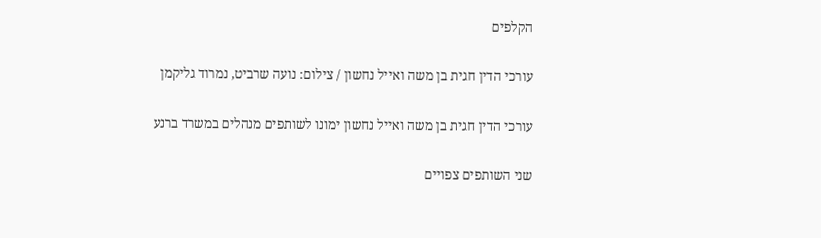הקלפים

עורכי הדין חגית בן משה ואייל נחשון / צילום: נועה שרביט, נמרוד גליקמן

עורכי הדין חגית בן משה ואייל נחשון ימונו לשותפים מנהלים במשרד ברנע

שני השותפים צפויים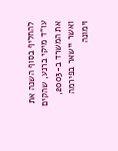להחליף בסוף השנה את עו"ד מיקי ברנע, שהקים את המשרד ב-2003, ואשר יישאר בפירמה וימונה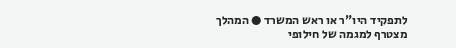לתפקיד היו"ר או ראש המשרד ● המהלך מצטרף למגמה של חילופי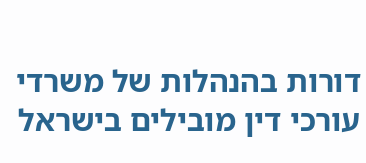דורות בהנהלות של משרדי עורכי דין מובילים בישראל